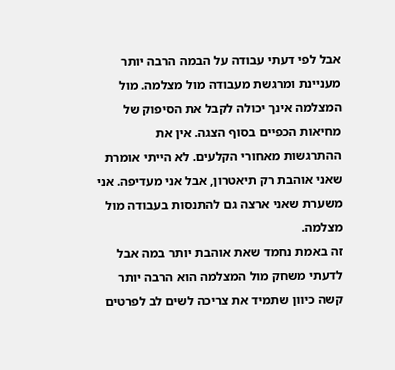אבל לפי דעתי עבודה על הבמה הרבה יותר מעניינת ומרגשת מעבודה מול מצלמה. מול המצלמה אינך יכולה לקבל את הסיפוק של מחיאות הכפיים בסוף הצגה. אין את ההתרגשות מאחורי הקלעים. לא הייתי אומרת שאני אוהבת רק תיאטרון, אבל אני מעדיפה. אני משערת שאני ארצה גם להתנסות בעבודה מול מצלמה.
זה באמת נחמד שאת אוהבת יותר במה אבל לדעתי משחק מול המצלמה הוא הרבה יותר קשה כיוון שתמיד את צריכה לשים לב לפרטים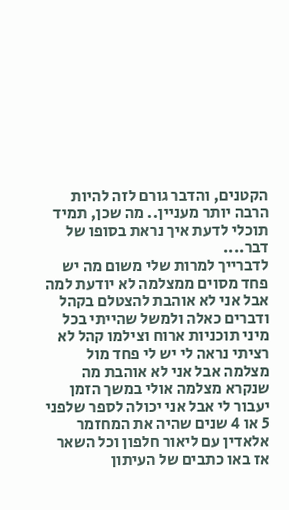הקטנים, והדבר גורם לזה להיות הרבה יותר מעניין.. מה שכן, תמיד תוכלי לדעת איך נראת בסופו של דבר....
לדברייך למרות שלי משום מה יש פחד מסוים ממצלמה לא יודעת למה אבל אני לא אוהבת להצטלם בקהל ודברים כאלה ולמשל שהייתי בכל מיני תוכניות ארוח וצילמו קהל לא רציתי נראה לי יש לי פחד מול מצלמה אבל אני לא אוהבת מה שנקרא מצלמה אולי במשך הזמן יעבור לי אבל אני יכולה לספר שלפני 5 או 4 שנים שהיה את המחזמר אלאדין עם ליאור חלפון וכל השאר אז באו כתבים של העיתון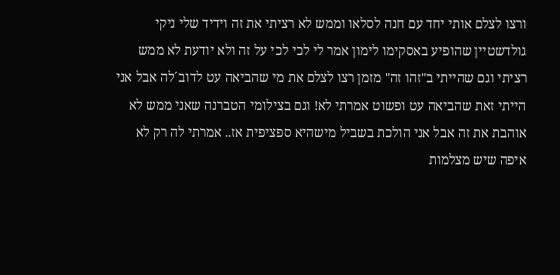ורצו לצלם אותי יחד עם חנה לסלאו וממש לא רציתי את זה וידיד שלי ניקי גולדשטיין שהופיע באסקימו לימון אמר לי לכי לכי על זה ולא יודעת לא ממש רציתי וגם שהייתי ב"זהו זה" מזמן רצו לצלם את מי שהביאה עט לדוב´לה אבל אני הייתי זאת שהביאה עט ופשוט אמרתי לא! וגם בצילומי הטברנה שאני ממש לא אוהבת את זה אבל אני הולכת בשביל מישהיא ספציפית אז.. אמרתי לה רק לא איפה שיש מצלמות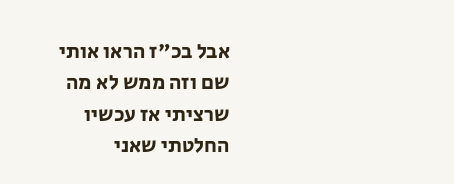אבל בכ"ז הראו אותי שם וזה ממש לא מה שרציתי אז עכשיו החלטתי שאני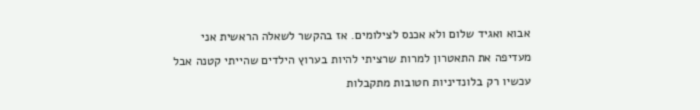אבוא ואגיד שלום ולא אכנס לצילומים. אז בהקשר לשאלה הראשית אני מעדיפה את התאטרון למרות שרציתי להיות בערוץ הילדים שהייתי קטנה אבל עכשיו רק בלונדיניות חטובות מתקבלות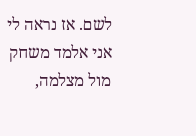לשם. אז נראה לי אני אלמד משחק מול מצלמה,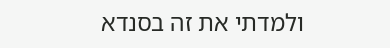ולמדתי את זה בסנדא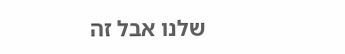שלנו אבל זה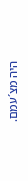היה מצ´עמם.